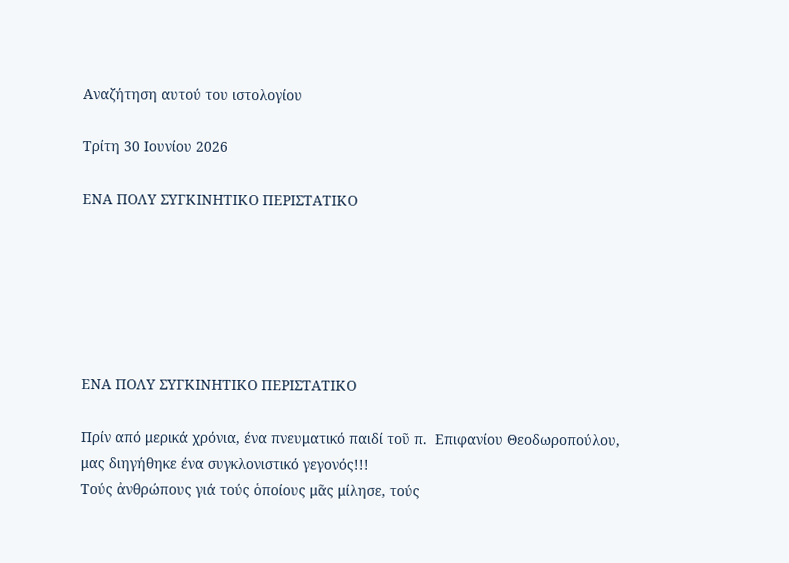Αναζήτηση αυτού του ιστολογίου

Τρίτη 30 Ιουνίου 2026

ΕΝΑ ΠΟΛΥ ΣΥΓΚΙΝΗΤΙΚΟ ΠΕΡΙΣΤΑΤΙΚΟ






ΕΝΑ ΠΟΛΥ ΣΥΓΚΙΝΗΤΙΚΟ ΠΕΡΙΣΤΑΤΙΚΟ

Πρίν από μερικά χρόνια, ένα πνευματικό παιδί τοῦ π.  Επιφανίου Θεοδωροπούλου, μας διηγήθηκε ένα συγκλονιστικό γεγονός!!!
Τούς ἀνθρώπους γιά τούς ὁποίους μᾶς μίλησε, τούς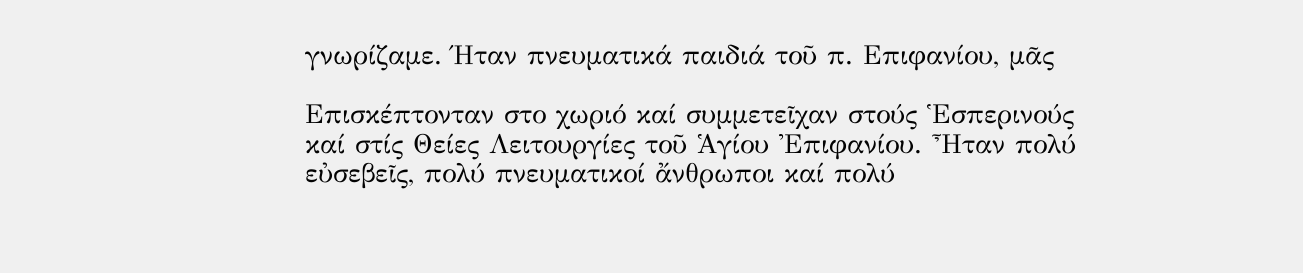γνωρίζαμε. Ήταν πνευματικά παιδιά τοῦ π. Επιφανίου, μᾶς

Επισκέπτονταν στο χωριό καί συμμετεῖχαν στούς Ἑσπερινούς
καί στίς Θείες Λειτουργίες τοῦ Ἁγίου Ἐπιφανίου. Ἦταν πολύ
εὐσεβεῖς, πολύ πνευματικοί ἄνθρωποι καί πολύ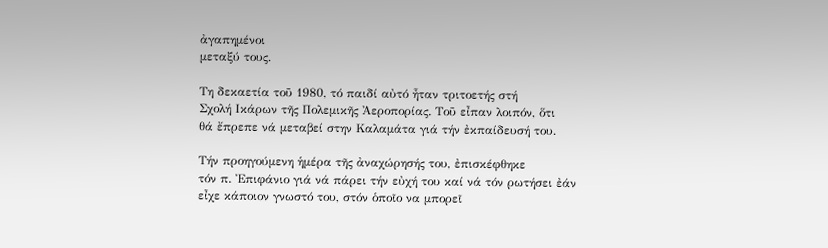ἀγαπημένοι
μεταξύ τους.

Τη δεκαετία τοῦ 1980, τό παιδί αὐτό ἦταν τριτοετής στή
Σχολή Ικάρων τῆς Πολεμικῆς Ἀεροπορίας. Τοῦ εἶπαν λοιπόν, ὅτι
θά ἔπρεπε νά μεταβεί στην Καλαμάτα γιά τήν ἐκπαίδευσή του.

Τήν προηγούμενη ἡμέρα τῆς ἀναχώρησής του, ἐπισκέφθηκε
τόν π. Ἐπιφάνιο γιά νά πάρει τήν εὐχή του καί νά τόν ρωτήσει ἐάν εἶχε κάποιον γνωστό του, στόν ὁποῖο να μπορεῖ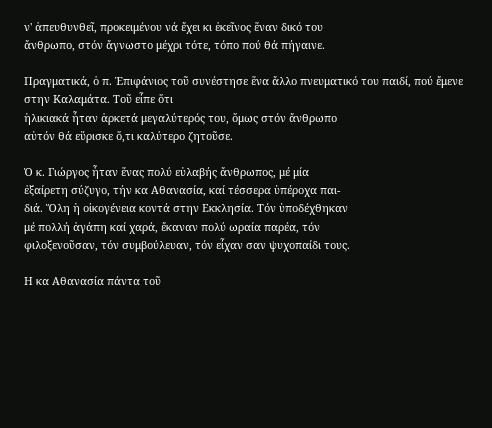ν' ἀπευθυνθεῖ, προκειμένου νά ἔχει κι ἐκεῖνος ἕναν δικό του
ἄνθρωπο, στόν ἄγνωστο μέχρι τότε, τόπο πού θά πήγαινε.

Πραγματικά, ὁ π. Ἐπιφάνιος τοῦ συνέστησε ἕνα ἄλλο πνευματικό του παιδί, πού ἔμενε στην Καλαμάτα. Τοῦ εἶπε ὅτι
ἡλικιακά ἦταν ἀρκετά μεγαλύτερός του, ὅμως στόν ἄνθρωπο
αὐτόν θά εὕρισκε ὅ,τι καλύτερο ζητοῦσε.

Ὁ κ. Γιώργος ἦταν ἕνας πολύ εὐλαβής ἄνθρωπος, μέ μία
ἐξαίρετη σύζυγο, τήν κα Αθανασία, καί τέσσερα ὑπέροχα παι-
διά. Ὅλη ἡ οἰκογένεια κοντά στην Εκκλησία. Τόν ὑποδέχθηκαν
μέ πολλή ἀγάπη καί χαρά, ἔκαναν πολύ ωραία παρέα, τόν
φιλοξενοῦσαν, τόν συμβούλευαν, τόν εἶχαν σαν ψυχοπαίδι τους.

Η κα Αθανασία πάντα τοῦ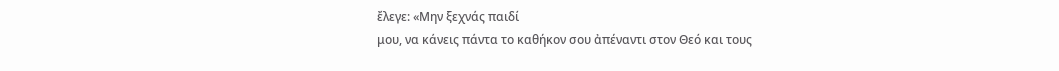ἔλεγε: «Μην ξεχνάς παιδί
μου, να κάνεις πάντα το καθήκον σου ἀπέναντι στον Θεό και τους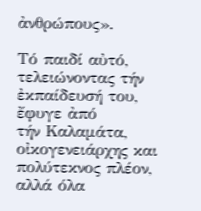ἀνθρώπους».

Τό παιδί αὐτό, τελειώνοντας τήν ἐκπαίδευσή του, ἔφυγε ἀπό
τήν Καλαμάτα, οἰκογενειάρχης και πολύτεκνος πλέον, αλλά όλα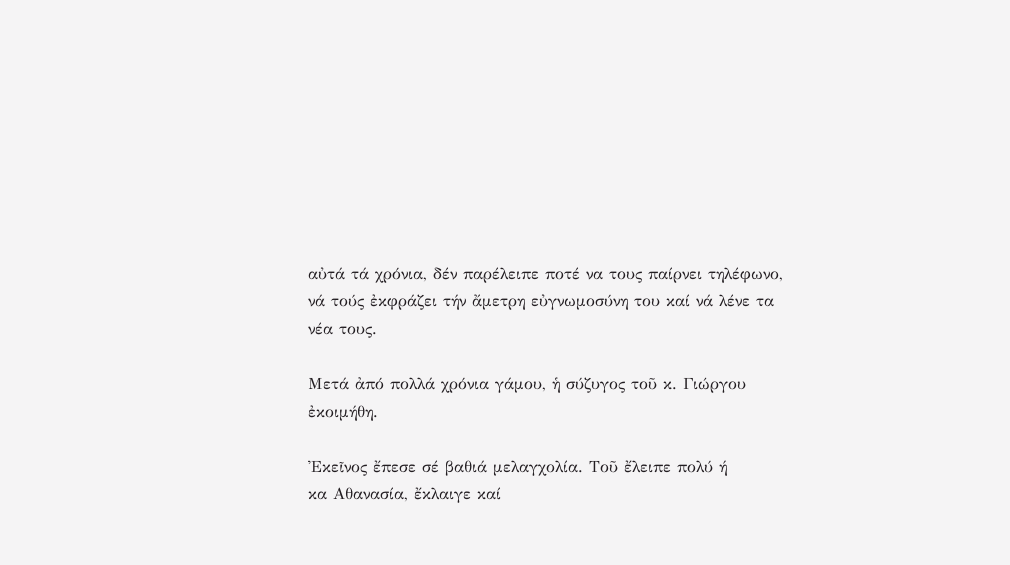αὐτά τά χρόνια, δέν παρέλειπε ποτέ να τους παίρνει τηλέφωνο,
νά τούς ἐκφράζει τήν ἄμετρη εὐγνωμοσύνη του καί νά λένε τα
νέα τους.

Μετά ἀπό πολλά χρόνια γάμου, ἡ σύζυγος τοῦ κ. Γιώργου
ἐκοιμήθη.

Ἐκεῖνος ἔπεσε σέ βαθιά μελαγχολία. Τοῦ ἔλειπε πολύ ή
κα Αθανασία, ἔκλαιγε καί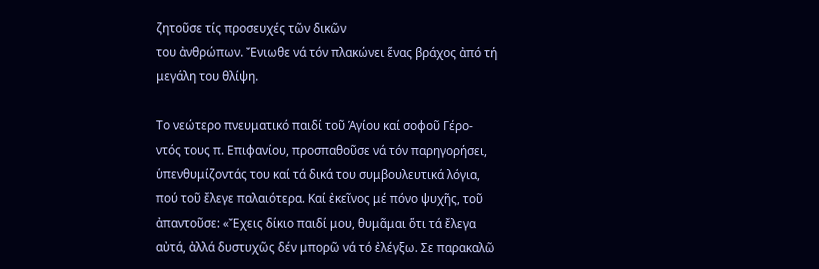ζητοῦσε τίς προσευχές τῶν δικῶν
του ἀνθρώπων. Ἔνιωθε νά τόν πλακώνει ἕνας βράχος ἀπό τή
μεγάλη του θλίψη.

Το νεώτερο πνευματικό παιδί τοῦ Ἁγίου καί σοφοῦ Γέρο-
ντός τους π. Επιφανίου, προσπαθοῦσε νά τόν παρηγορήσει,
ὑπενθυμίζοντάς του καί τά δικά του συμβουλευτικά λόγια,
πού τοῦ ἔλεγε παλαιότερα. Καί ἐκεῖνος μέ πόνο ψυχῆς, τοῦ
ἀπαντοῦσε: «Ἔχεις δίκιο παιδί μου, θυμᾶμαι ὅτι τά ἔλεγα
αὐτά, ἀλλά δυστυχῶς δέν μπορῶ νά τό ἐλέγξω. Σε παρακαλῶ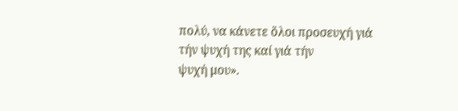πολύ, να κάνετε ὅλοι προσευχή γιά τήν ψυχή της καί γιά τήν
ψυχή μου».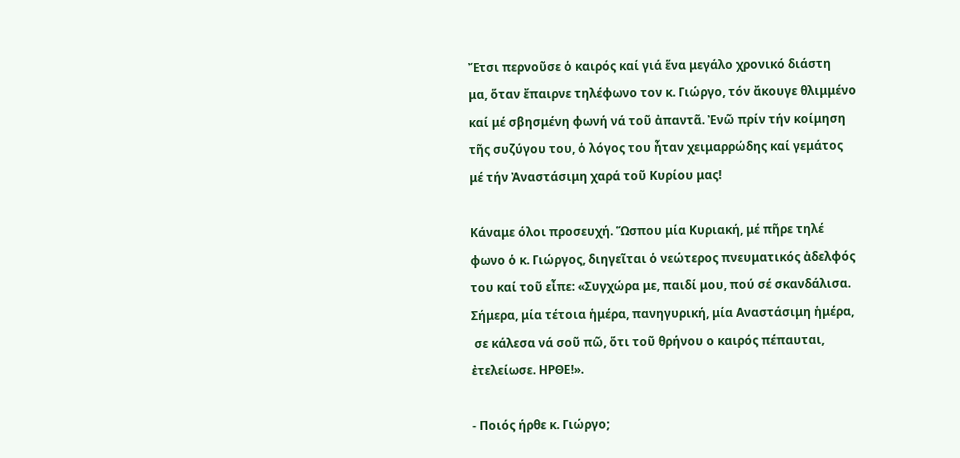Ἔτσι περνοῦσε ὁ καιρός καί γιά ἕνα μεγάλο χρονικό διάστη
μα, ὅταν ἔπαιρνε τηλέφωνο τον κ. Γιώργο, τόν ἄκουγε θλιμμένο
καί μέ σβησμένη φωνή νά τοῦ ἀπαντᾶ. Ἐνῶ πρίν τήν κοίμηση
τῆς συζύγου του, ὁ λόγος του ἦταν χειμαρρώδης καί γεμάτος
μέ τήν Ἀναστάσιμη χαρά τοῦ Κυρίου μας!

Κάναμε όλοι προσευχή. Ὥσπου μία Κυριακή, μέ πῆρε τηλέ
φωνο ὁ κ. Γιώργος, διηγεῖται ὁ νεώτερος πνευματικός ἀδελφός
του καί τοῦ εἶπε: «Συγχώρα με, παιδί μου, πού σέ σκανδάλισα.
Σήμερα, μία τέτοια ἡμέρα, πανηγυρική, μία Αναστάσιμη ἡμέρα,
 σε κάλεσα νά σοῦ πῶ, ὅτι τοῦ θρήνου ο καιρός πέπαυται,
ἐτελείωσε. ΗΡΘΕ!».

- Ποιός ήρθε κ. Γιώργο;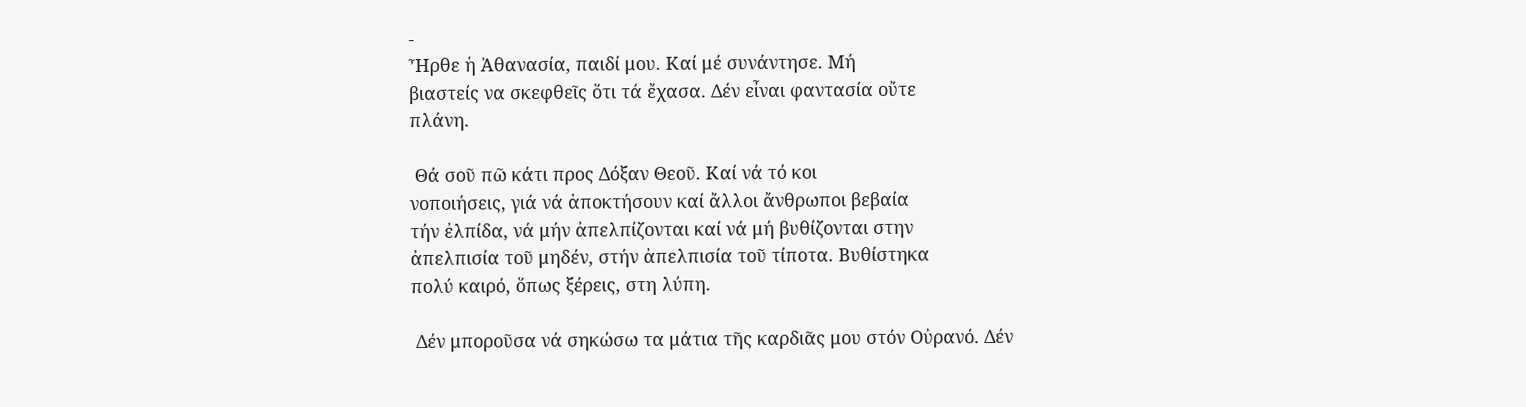-
Ἦρθε ἡ Ἀθανασία, παιδί μου. Καί μέ συνάντησε. Μή
βιαστείς να σκεφθεῖς ὅτι τά ἔχασα. Δέν εἶναι φαντασία οὔτε
πλάνη.

 Θά σοῦ πῶ κάτι προς Δόξαν Θεοῦ. Καί νά τό κοι
νοποιήσεις, γιά νά ἀποκτήσουν καί ἄλλοι ἄνθρωποι βεβαία
τήν ἐλπίδα, νά μήν ἀπελπίζονται καί νά μή βυθίζονται στην
ἀπελπισία τοῦ μηδέν, στήν ἀπελπισία τοῦ τίποτα. Βυθίστηκα
πολύ καιρό, ὅπως ξέρεις, στη λύπη.

 Δέν μποροῦσα νά σηκώσω τα μάτια τῆς καρδιᾶς μου στόν Οὐρανό. Δέν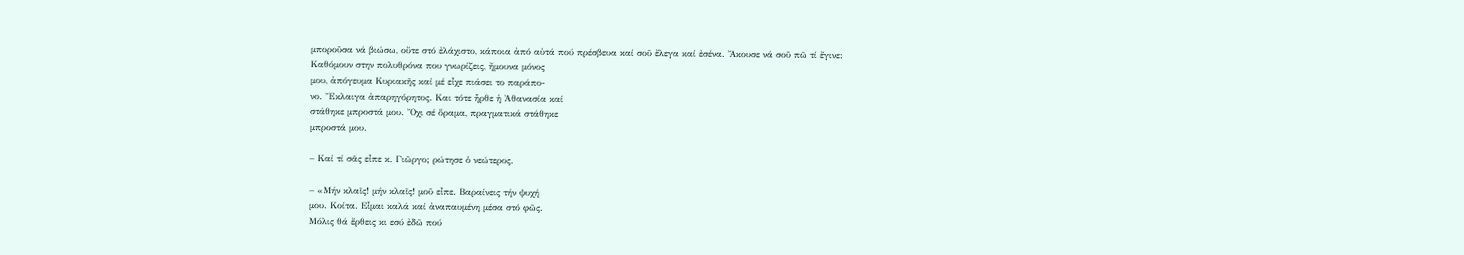μποροῦσα νά βιώσω, οὔτε στό ἐλάχιστο, κάποια ἀπό αὐτά πού πρέσβευα καί σοῦ ἔλεγα καί ἐσένα. Ἄκουσε νά σοῦ πῶ τί ἔγινε:
Καθόμουν στην πολυθρόνα που γνωρίζεις, ἤμουνα μόνος
μου, ἀπόγευμα Κυριακῆς καί μέ εἶχε πιάσει το παράπο-
νο. Ἔκλαιγα ἀπαρηγόρητος. Και τότε ἦρθε ἡ Ἀθανασία καί
στάθηκε μπροστά μου. Ὄχι σέ ὅραμα, πραγματικά στάθηκε
μπροστά μου.

– Καί τί σᾶς εἶπε κ. Γιῶργο; ρώτησε ὁ νεώτερος.

– «Μήν κλαῖς! μήν κλαῖς! μοῦ εἶπε. Βαραίνεις τήν ψυχή
μου. Κοίτα. Εἶμαι καλά καί ἀναπαυμένη μέσα στό φῶς.
Μόλις θά ἔρθεις κι εσύ ἐδῶ πού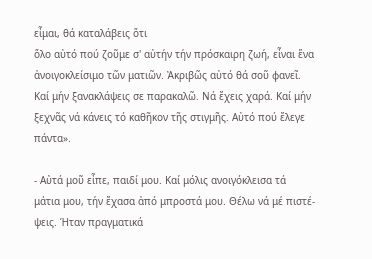εἶμαι, θά καταλάβεις ὅτι
ὅλο αὐτό πού ζοῦμε σ' αὐτήν τήν πρόσκαιρη ζωή, εἶναι ἕνα
ἀνοιγοκλείσιμο τῶν ματιῶν. Ἀκριβῶς αὐτό θά σοῦ φανεῖ.
Καί μήν ξανακλάψεις σε παρακαλῶ. Νά ἔχεις χαρά. Καί μήν
ξεχνᾶς νά κάνεις τό καθῆκον τῆς στιγμῆς. Αὐτό πού ἔλεγε
πάντα».

- Αὐτά μοῦ εἶπε, παιδί μου. Καί μόλις ανοιγόκλεισα τά
μάτια μου, τήν ἔχασα ἀπό μπροστά μου. Θέλω νά μέ πιστέ-
ψεις. Ήταν πραγματικά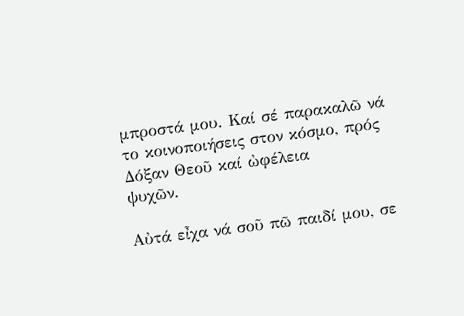μπροστά μου. Καί σέ παρακαλῶ νά
το κοινοποιήσεις στον κόσμο, πρός Δόξαν Θεοῦ καί ὠφέλεια
ψυχῶν.

Αὐτά εἶχα νά σοῦ πῶ παιδί μου, σε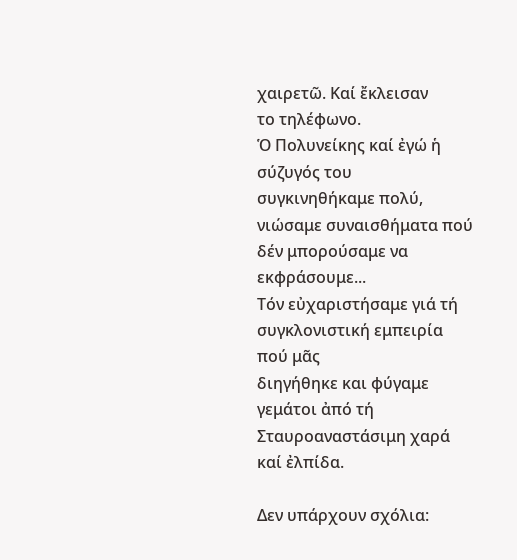χαιρετῶ. Καί ἔκλεισαν
το τηλέφωνο.
Ὁ Πολυνείκης καί ἐγώ ἡ σύζυγός του
συγκινηθήκαμε πολύ,
νιώσαμε συναισθήματα πού δέν μπορούσαμε να εκφράσουμε...
Τόν εὐχαριστήσαμε γιά τή συγκλονιστική εμπειρία πού μᾶς
διηγήθηκε και φύγαμε γεμάτοι ἀπό τή Σταυροαναστάσιμη χαρά
καί ἐλπίδα.

Δεν υπάρχουν σχόλια: